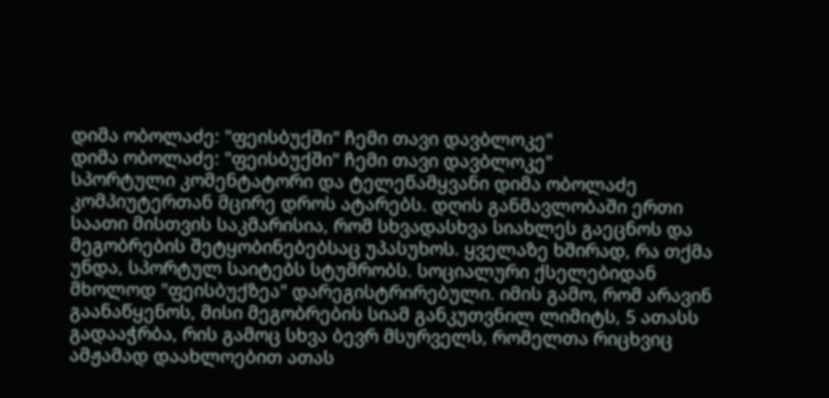დიმა ობოლაძე: "ფეისბუქში" ჩემი თავი დავბლოკე"
დიმა ობოლაძე: "ფეისბუქში" ჩემი თავი დავბლოკე"
სპორტული კომენტატორი და ტელეწამყვანი დიმა ობოლაძე კომპიუტერთან მცირე დროს ატარებს. დღის განმავლობაში ერთი საათი მისთვის საკმარისია, რომ სხვადასხვა სიახლეს გაეცნოს და მეგობრების შეტყობინებებსაც უპასუხოს. ყველაზე ხშირად, რა თქმა უნდა, სპორტულ საიტებს სტუმრობს. სოციალური ქსელებიდან მხოლოდ "ფეისბუქზეა" დარეგისტრირებული. იმის გამო, რომ არავინ გაანაწყენოს, მისი მეგობრების სიამ განკუთვნილ ლიმიტს, 5 ათასს გადააჭრბა, რის გამოც სხვა ბევრ მსურველს, რომელთა რიცხვიც ამჟამად დაახლოებით ათას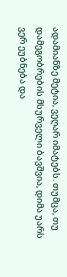ადამიანზე მეტია, ვეღარ იმატებს. თუმცა, თუ დამეგობრების მსურველი ბავშვია, დიმა უარს ვერ ეუბნება და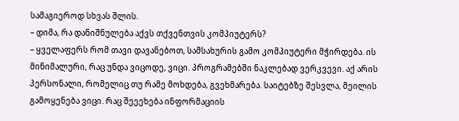სამაგიეროდ სხვას შლის.
– დიმა, რა დანიშნულება აქვს თქვენთვის კომპიუტერს?
– ყველაფერს რომ თავი დავანებოთ, სამსახურის გამო კომპიუტერი მჭირდება. ის მინიმალური, რაც უნდა ვიცოდე, ვიცი. პროგრამებში ნაკლებად ვერკვევი. აქ არის პერსონალი, რომელიც თუ რამე მოხდება, გვეხმარება. საიტებზე შესვლა, მეილის გამოყენება ვიცი. რაც შეეეხება ინფორმაციის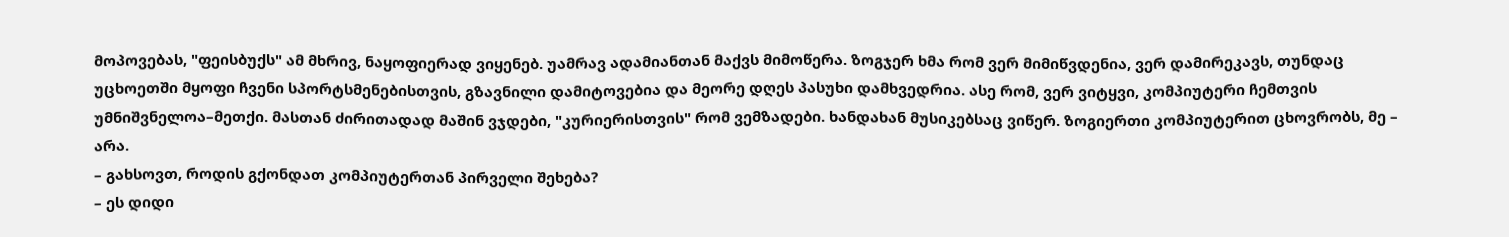მოპოვებას, "ფეისბუქს" ამ მხრივ, ნაყოფიერად ვიყენებ. უამრავ ადამიანთან მაქვს მიმოწერა. ზოგჯერ ხმა რომ ვერ მიმიწვდენია, ვერ დამირეკავს, თუნდაც უცხოეთში მყოფი ჩვენი სპორტსმენებისთვის, გზავნილი დამიტოვებია და მეორე დღეს პასუხი დამხვედრია. ასე რომ, ვერ ვიტყვი, კომპიუტერი ჩემთვის უმნიშვნელოა–მეთქი. მასთან ძირითადად მაშინ ვჯდები, "კურიერისთვის" რომ ვემზადები. ხანდახან მუსიკებსაც ვიწერ. ზოგიერთი კომპიუტერით ცხოვრობს, მე – არა.
– გახსოვთ, როდის გქონდათ კომპიუტერთან პირველი შეხება?
– ეს დიდი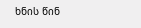ხნის წინ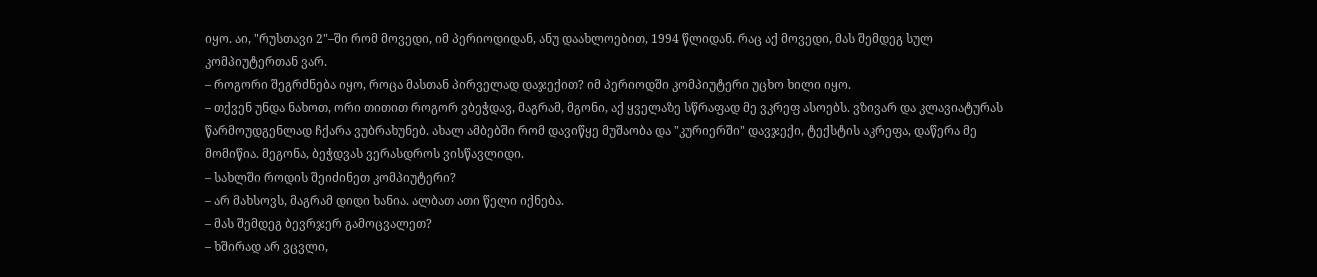იყო. აი, "რუსთავი 2"–ში რომ მოვედი, იმ პერიოდიდან, ანუ დაახლოებით, 1994 წლიდან. რაც აქ მოვედი, მას შემდეგ სულ კომპიუტერთან ვარ.
– როგორი შეგრძნება იყო, როცა მასთან პირველად დაჯექით? იმ პერიოდში კომპიუტერი უცხო ხილი იყო.
– თქვენ უნდა ნახოთ, ორი თითით როგორ ვბეჭდავ, მაგრამ, მგონი, აქ ყველაზე სწრაფად მე ვკრეფ ასოებს. ვზივარ და კლავიატურას წარმოუდგენლად ჩქარა ვუბრახუნებ. ახალ ამბებში რომ დავიწყე მუშაობა და "კურიერში" დავჯექი, ტექსტის აკრეფა, დაწერა მე მომიწია. მეგონა, ბეჭდვას ვერასდროს ვისწავლიდი.
– სახლში როდის შეიძინეთ კომპიუტერი?
– არ მახსოვს, მაგრამ დიდი ხანია. ალბათ ათი წელი იქნება.
– მას შემდეგ ბევრჯერ გამოცვალეთ?
– ხშირად არ ვცვლი,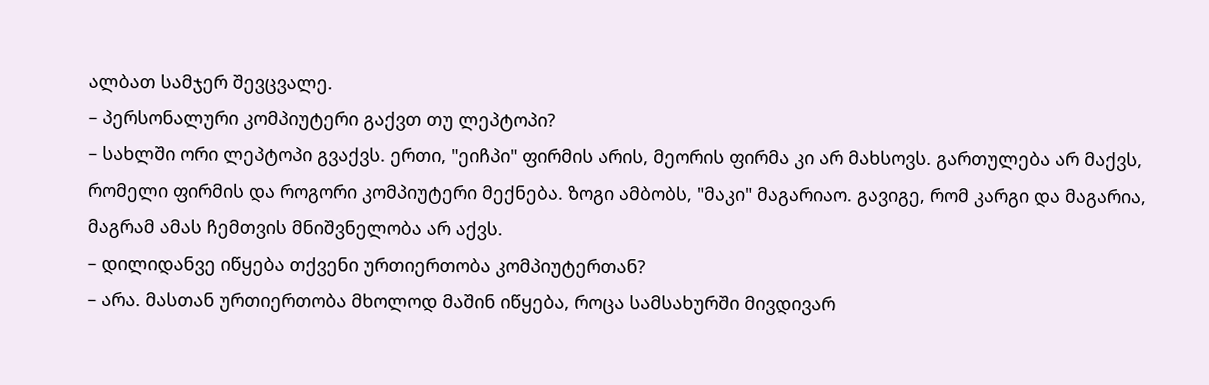ალბათ სამჯერ შევცვალე.
– პერსონალური კომპიუტერი გაქვთ თუ ლეპტოპი?
– სახლში ორი ლეპტოპი გვაქვს. ერთი, "ეიჩპი" ფირმის არის, მეორის ფირმა კი არ მახსოვს. გართულება არ მაქვს, რომელი ფირმის და როგორი კომპიუტერი მექნება. ზოგი ამბობს, "მაკი" მაგარიაო. გავიგე, რომ კარგი და მაგარია, მაგრამ ამას ჩემთვის მნიშვნელობა არ აქვს.
– დილიდანვე იწყება თქვენი ურთიერთობა კომპიუტერთან?
– არა. მასთან ურთიერთობა მხოლოდ მაშინ იწყება, როცა სამსახურში მივდივარ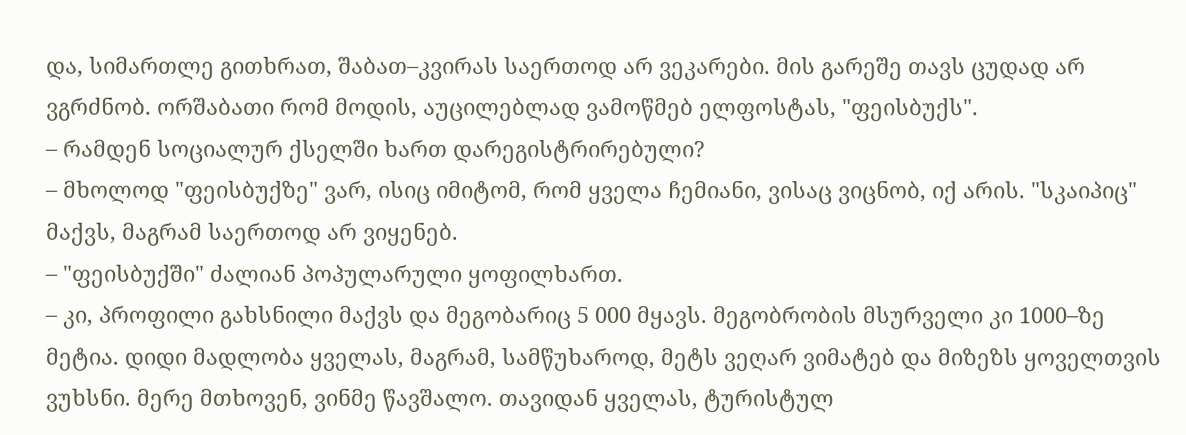და, სიმართლე გითხრათ, შაბათ–კვირას საერთოდ არ ვეკარები. მის გარეშე თავს ცუდად არ ვგრძნობ. ორშაბათი რომ მოდის, აუცილებლად ვამოწმებ ელფოსტას, "ფეისბუქს".
– რამდენ სოციალურ ქსელში ხართ დარეგისტრირებული?
– მხოლოდ "ფეისბუქზე" ვარ, ისიც იმიტომ, რომ ყველა ჩემიანი, ვისაც ვიცნობ, იქ არის. "სკაიპიც" მაქვს, მაგრამ საერთოდ არ ვიყენებ.
– "ფეისბუქში" ძალიან პოპულარული ყოფილხართ.
– კი, პროფილი გახსნილი მაქვს და მეგობარიც 5 000 მყავს. მეგობრობის მსურველი კი 1000–ზე მეტია. დიდი მადლობა ყველას, მაგრამ, სამწუხაროდ, მეტს ვეღარ ვიმატებ და მიზეზს ყოველთვის ვუხსნი. მერე მთხოვენ, ვინმე წავშალო. თავიდან ყველას, ტურისტულ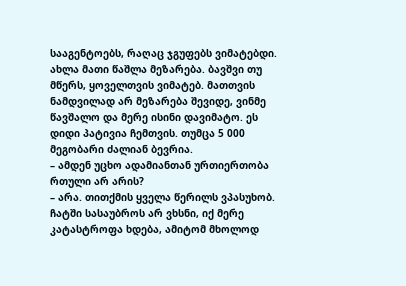სააგენტოებს, რაღაც ჯგუფებს ვიმატებდი. ახლა მათი წაშლა მეზარება. ბავშვი თუ მწერს, ყოველთვის ვიმატებ. მათთვის ნამდვილად არ მეზარება შევიდე, ვინმე წავშალო და მერე ისინი დავიმატო. ეს დიდი პატივია ჩემთვის. თუმცა 5 000 მეგობარი ძალიან ბევრია.
– ამდენ უცხო ადამიანთან ურთიერთობა რთული არ არის?
– არა. თითქმის ყველა წერილს ვპასუხობ. ჩატში სასაუბროს არ ვხსნი, იქ მერე კატასტროფა ხდება, ამიტომ მხოლოდ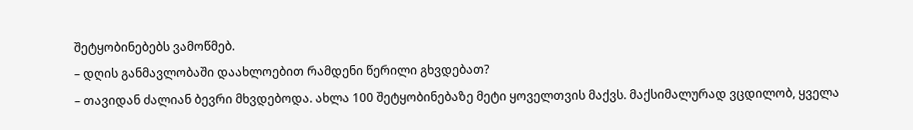შეტყობინებებს ვამოწმებ.
– დღის განმავლობაში დაახლოებით რამდენი წერილი გხვდებათ?
– თავიდან ძალიან ბევრი მხვდებოდა. ახლა 100 შეტყობინებაზე მეტი ყოველთვის მაქვს. მაქსიმალურად ვცდილობ, ყველა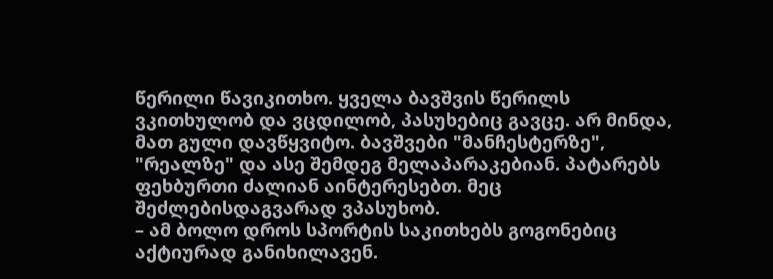წერილი წავიკითხო. ყველა ბავშვის წერილს ვკითხულობ და ვცდილობ, პასუხებიც გავცე. არ მინდა, მათ გული დავწყვიტო. ბავშვები "მანჩესტერზე", "რეალზე" და ასე შემდეგ მელაპარაკებიან. პატარებს ფეხბურთი ძალიან აინტერესებთ. მეც შეძლებისდაგვარად ვპასუხობ.
– ამ ბოლო დროს სპორტის საკითხებს გოგონებიც აქტიურად განიხილავენ.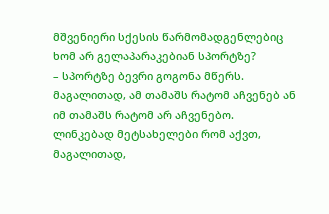მშვენიერი სქესის წარმომადგენლებიც ხომ არ გელაპარაკებიან სპორტზე?
– სპორტზე ბევრი გოგონა მწერს. მაგალითად, ამ თამაშს რატომ აჩვენებ ან იმ თამაშს რატომ არ აჩვენებო. ლინკებად მეტსახელები რომ აქვთ, მაგალითად,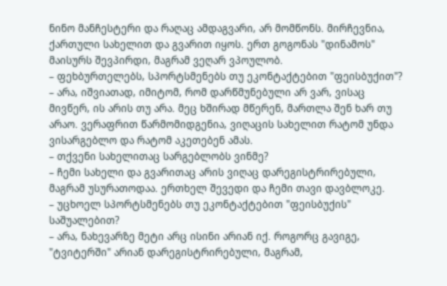ნინო მანჩესტერი და რაღაც ამდაგვარი, არ მომწონს. მირჩევნია, ქართული სახელით და გვარით იყოს. ერთ გოგონას "დინამოს" მაისურს შევპირდი, მაგრამ ვეღარ ვპოულობ.
– ფეხბურთელებს, სპორტსმენებს თუ ეკონტაქტებით "ფეისბუქით"?
– არა, იშვიათად, იმიტომ, რომ დარწმუნებული არ ვარ, ვისაც მივწერ, ის არის თუ არა. მეც ხშირად მწერენ, მართლა შენ ხარ თუ არაო. ვერაფრით წარმომიდგენია, ვიღაცის სახელით რატომ უნდა ვისარგებლო და რატომ აკეთებენ ამას.
– თქვენი სახელითაც სარგებლობს ვინმე?
– ჩემი სახელი და გვარითაც არის ვიღაც დარეგისტრირებული, მაგრამ უსურათოდაა. ერთხელ შევედი და ჩემი თავი დავბლოკე.
– უცხოელ სპორტსმენებს თუ ეკონტაქტებით "ფეისბუქის" საშუალებით?
– არა, ნახევარზე მეტი არც ისინი არიან იქ. როგორც გავიგე, "ტვიტერში" არიან დარეგისტრირებული, მაგრამ,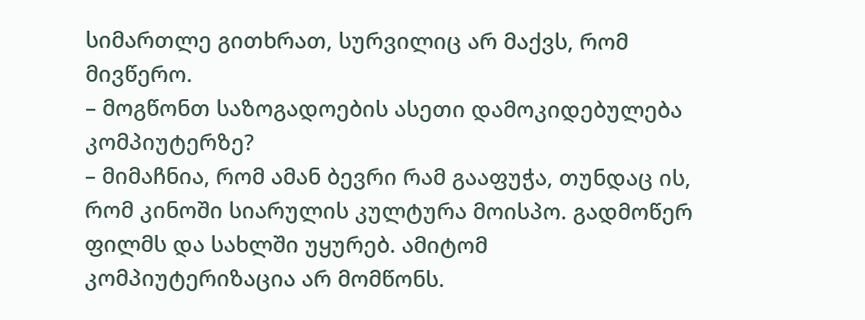სიმართლე გითხრათ, სურვილიც არ მაქვს, რომ მივწერო.
– მოგწონთ საზოგადოების ასეთი დამოკიდებულება კომპიუტერზე?
– მიმაჩნია, რომ ამან ბევრი რამ გააფუჭა, თუნდაც ის, რომ კინოში სიარულის კულტურა მოისპო. გადმოწერ ფილმს და სახლში უყურებ. ამიტომ კომპიუტერიზაცია არ მომწონს.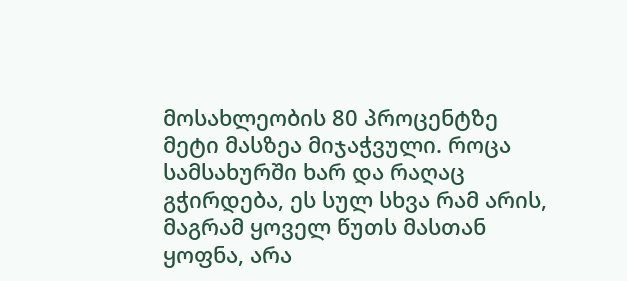მოსახლეობის 80 პროცენტზე მეტი მასზეა მიჯაჭვული. როცა სამსახურში ხარ და რაღაც გჭირდება, ეს სულ სხვა რამ არის, მაგრამ ყოველ წუთს მასთან ყოფნა, არა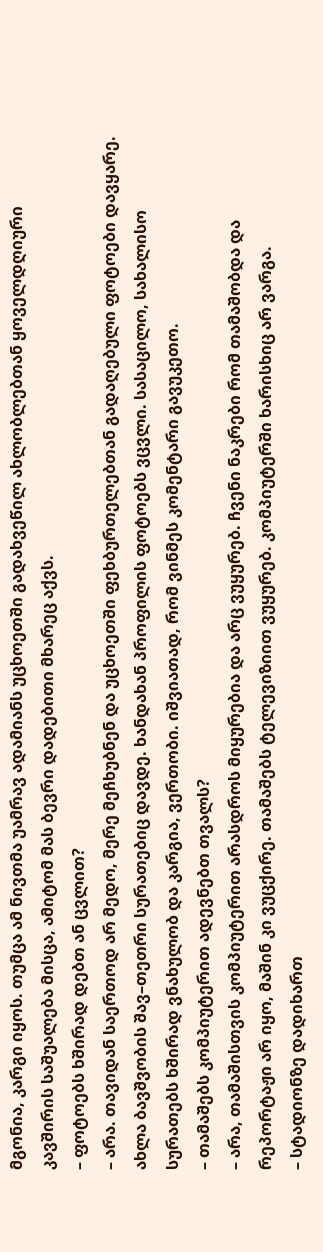მგონია, კარგი იყოს. თუმცა ამ ნივთმა უამრავ ადამიანს უცხოეთში გადახვეწილ ახლობლებთან ყოველდღიური კავშირის საშუალება მისცა, ამიტომ მას ბევრი დადებითი მხარეც აქვს.
– ფოტოებს ხშირად დებთ ან ცვლით?
– არა. თავიდან საერთოდ არ მედო, მერე მეჩხუბნენ და უცხოეთში ფეხბურთელებთან გადაღებული ფოტოები დავყარე. ახლა ბავშვობის შავ–თეთრი სურათებიც დავდე. ხანდახან პროფილის ფოტოებს ვცვლი. სასაცილო, სახალისო სურათებს ხშირად ვნახულობ და კარგია, ვერთობი. იშვიათად, რომ ვინმეს კომენტარი გავუკეთო.
– თამაშებს კომპიუტერით ადევნებთ თვალს?
– არა, თამაშისთვის კომპიუტერით არასდროს მიყურებია და არც ვუყურებ. ჩვენი ნაკრები რომ თამაშობდა და რეპორტაჟი არ იყო, მაშინ კი ვუცქირე. თამაშებს ტელევიზიით ვუყურებ. კომპიუტერში ხარისხიც არ ვარგა.
– სტადიონზე დადიხართ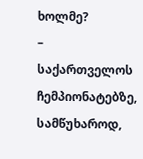ხოლმე?
– საქართველოს ჩემპიონატებზე, სამწუხაროდ,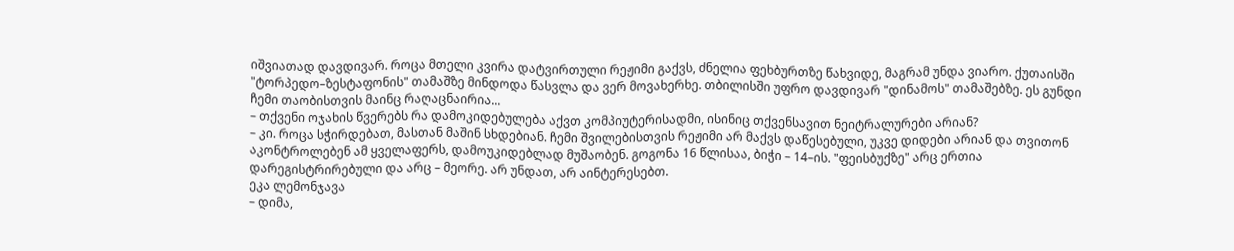იშვიათად დავდივარ. როცა მთელი კვირა დატვირთული რეჟიმი გაქვს, ძნელია ფეხბურთზე წახვიდე, მაგრამ უნდა ვიარო. ქუთაისში "ტორპედო–ზესტაფონის" თამაშზე მინდოდა წასვლა და ვერ მოვახერხე. თბილისში უფრო დავდივარ "დინამოს" თამაშებზე. ეს გუნდი ჩემი თაობისთვის მაინც რაღაცნაირია...
– თქვენი ოჯახის წვერებს რა დამოკიდებულება აქვთ კომპიუტერისადმი, ისინიც თქვენსავით ნეიტრალურები არიან?
– კი. როცა სჭირდებათ, მასთან მაშინ სხდებიან. ჩემი შვილებისთვის რეჟიმი არ მაქვს დაწესებული, უკვე დიდები არიან და თვითონ აკონტროლებენ ამ ყველაფერს, დამოუკიდებლად მუშაობენ. გოგონა 16 წლისაა, ბიჭი – 14–ის. "ფეისბუქზე" არც ერთია დარეგისტრირებული და არც – მეორე. არ უნდათ, არ აინტერესებთ.
ეკა ლემონჯავა
– დიმა,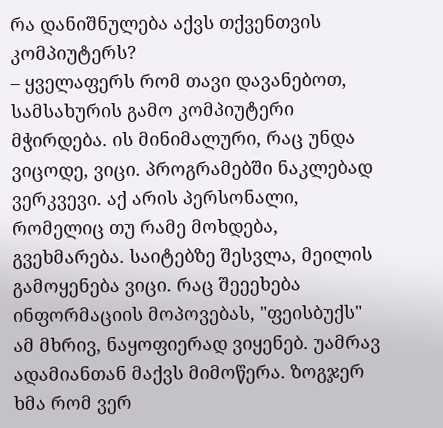რა დანიშნულება აქვს თქვენთვის კომპიუტერს?
– ყველაფერს რომ თავი დავანებოთ, სამსახურის გამო კომპიუტერი მჭირდება. ის მინიმალური, რაც უნდა ვიცოდე, ვიცი. პროგრამებში ნაკლებად ვერკვევი. აქ არის პერსონალი, რომელიც თუ რამე მოხდება, გვეხმარება. საიტებზე შესვლა, მეილის გამოყენება ვიცი. რაც შეეეხება ინფორმაციის მოპოვებას, "ფეისბუქს" ამ მხრივ, ნაყოფიერად ვიყენებ. უამრავ ადამიანთან მაქვს მიმოწერა. ზოგჯერ ხმა რომ ვერ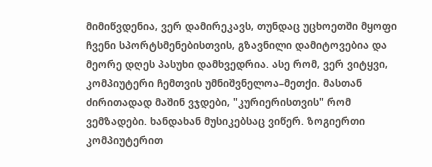მიმიწვდენია, ვერ დამირეკავს, თუნდაც უცხოეთში მყოფი ჩვენი სპორტსმენებისთვის, გზავნილი დამიტოვებია და მეორე დღეს პასუხი დამხვედრია. ასე რომ, ვერ ვიტყვი, კომპიუტერი ჩემთვის უმნიშვნელოა–მეთქი. მასთან ძირითადად მაშინ ვჯდები, "კურიერისთვის" რომ ვემზადები. ხანდახან მუსიკებსაც ვიწერ. ზოგიერთი კომპიუტერით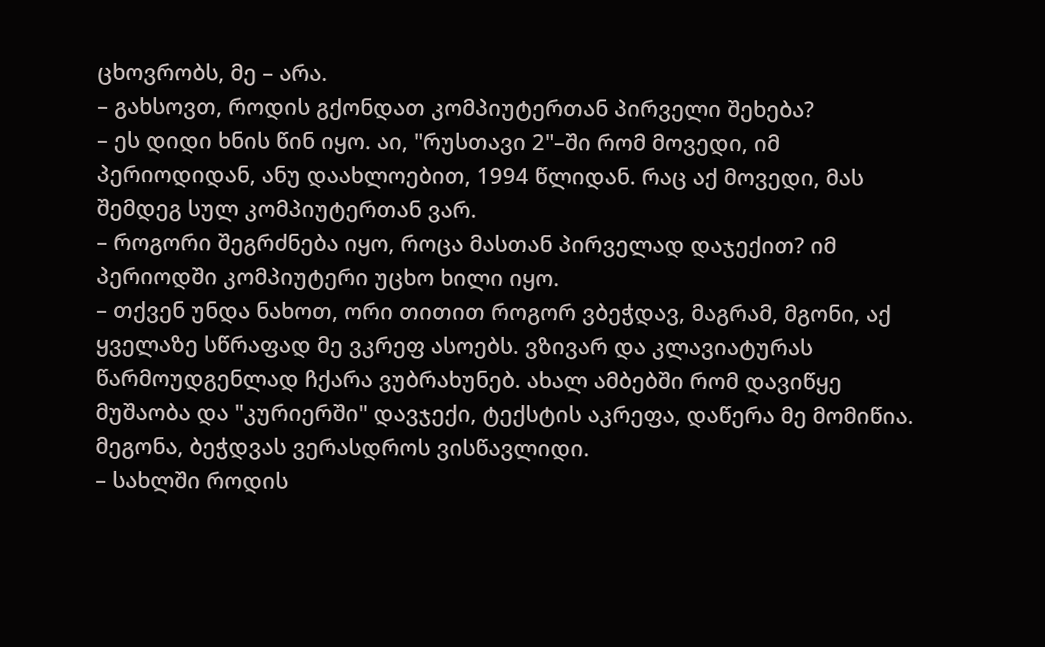ცხოვრობს, მე – არა.
– გახსოვთ, როდის გქონდათ კომპიუტერთან პირველი შეხება?
– ეს დიდი ხნის წინ იყო. აი, "რუსთავი 2"–ში რომ მოვედი, იმ პერიოდიდან, ანუ დაახლოებით, 1994 წლიდან. რაც აქ მოვედი, მას შემდეგ სულ კომპიუტერთან ვარ.
– როგორი შეგრძნება იყო, როცა მასთან პირველად დაჯექით? იმ პერიოდში კომპიუტერი უცხო ხილი იყო.
– თქვენ უნდა ნახოთ, ორი თითით როგორ ვბეჭდავ, მაგრამ, მგონი, აქ ყველაზე სწრაფად მე ვკრეფ ასოებს. ვზივარ და კლავიატურას წარმოუდგენლად ჩქარა ვუბრახუნებ. ახალ ამბებში რომ დავიწყე მუშაობა და "კურიერში" დავჯექი, ტექსტის აკრეფა, დაწერა მე მომიწია. მეგონა, ბეჭდვას ვერასდროს ვისწავლიდი.
– სახლში როდის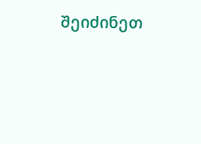შეიძინეთ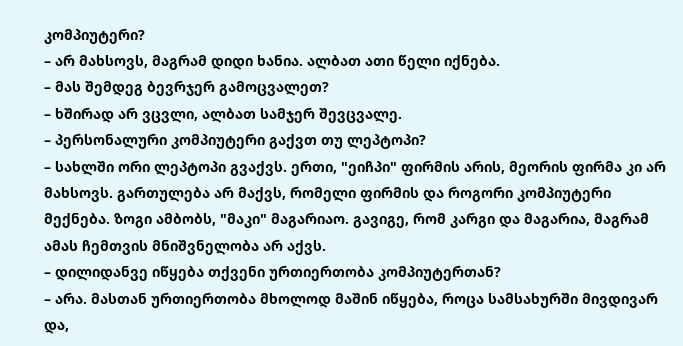კომპიუტერი?
– არ მახსოვს, მაგრამ დიდი ხანია. ალბათ ათი წელი იქნება.
– მას შემდეგ ბევრჯერ გამოცვალეთ?
– ხშირად არ ვცვლი, ალბათ სამჯერ შევცვალე.
– პერსონალური კომპიუტერი გაქვთ თუ ლეპტოპი?
– სახლში ორი ლეპტოპი გვაქვს. ერთი, "ეიჩპი" ფირმის არის, მეორის ფირმა კი არ მახსოვს. გართულება არ მაქვს, რომელი ფირმის და როგორი კომპიუტერი მექნება. ზოგი ამბობს, "მაკი" მაგარიაო. გავიგე, რომ კარგი და მაგარია, მაგრამ ამას ჩემთვის მნიშვნელობა არ აქვს.
– დილიდანვე იწყება თქვენი ურთიერთობა კომპიუტერთან?
– არა. მასთან ურთიერთობა მხოლოდ მაშინ იწყება, როცა სამსახურში მივდივარ და,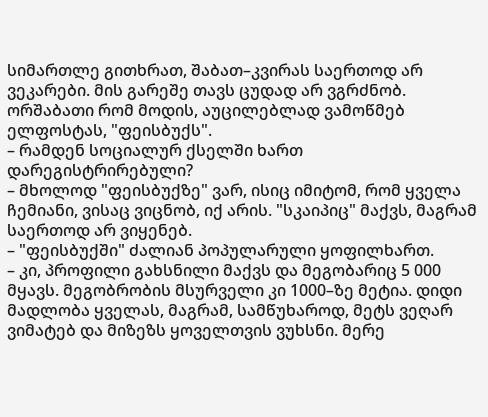სიმართლე გითხრათ, შაბათ–კვირას საერთოდ არ ვეკარები. მის გარეშე თავს ცუდად არ ვგრძნობ. ორშაბათი რომ მოდის, აუცილებლად ვამოწმებ ელფოსტას, "ფეისბუქს".
– რამდენ სოციალურ ქსელში ხართ დარეგისტრირებული?
– მხოლოდ "ფეისბუქზე" ვარ, ისიც იმიტომ, რომ ყველა ჩემიანი, ვისაც ვიცნობ, იქ არის. "სკაიპიც" მაქვს, მაგრამ საერთოდ არ ვიყენებ.
– "ფეისბუქში" ძალიან პოპულარული ყოფილხართ.
– კი, პროფილი გახსნილი მაქვს და მეგობარიც 5 000 მყავს. მეგობრობის მსურველი კი 1000–ზე მეტია. დიდი მადლობა ყველას, მაგრამ, სამწუხაროდ, მეტს ვეღარ ვიმატებ და მიზეზს ყოველთვის ვუხსნი. მერე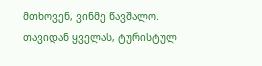მთხოვენ, ვინმე წავშალო. თავიდან ყველას, ტურისტულ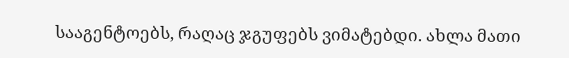სააგენტოებს, რაღაც ჯგუფებს ვიმატებდი. ახლა მათი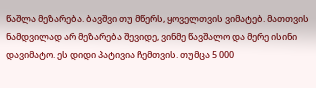წაშლა მეზარება. ბავშვი თუ მწერს, ყოველთვის ვიმატებ. მათთვის ნამდვილად არ მეზარება შევიდე, ვინმე წავშალო და მერე ისინი დავიმატო. ეს დიდი პატივია ჩემთვის. თუმცა 5 000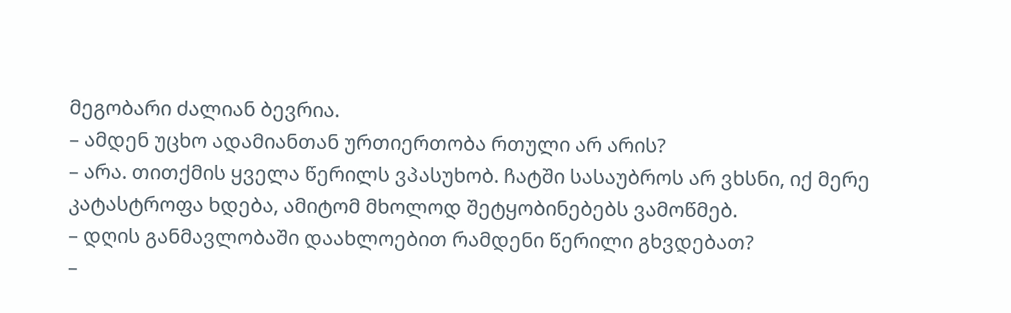მეგობარი ძალიან ბევრია.
– ამდენ უცხო ადამიანთან ურთიერთობა რთული არ არის?
– არა. თითქმის ყველა წერილს ვპასუხობ. ჩატში სასაუბროს არ ვხსნი, იქ მერე კატასტროფა ხდება, ამიტომ მხოლოდ შეტყობინებებს ვამოწმებ.
– დღის განმავლობაში დაახლოებით რამდენი წერილი გხვდებათ?
–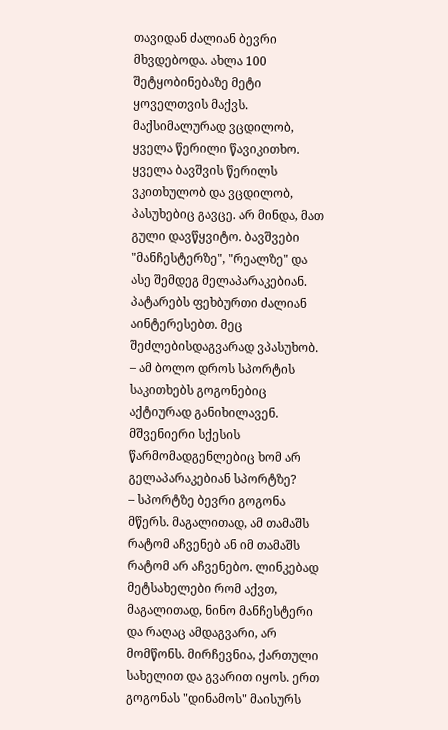თავიდან ძალიან ბევრი მხვდებოდა. ახლა 100 შეტყობინებაზე მეტი ყოველთვის მაქვს. მაქსიმალურად ვცდილობ, ყველა წერილი წავიკითხო. ყველა ბავშვის წერილს ვკითხულობ და ვცდილობ, პასუხებიც გავცე. არ მინდა, მათ გული დავწყვიტო. ბავშვები "მანჩესტერზე", "რეალზე" და ასე შემდეგ მელაპარაკებიან. პატარებს ფეხბურთი ძალიან აინტერესებთ. მეც შეძლებისდაგვარად ვპასუხობ.
– ამ ბოლო დროს სპორტის საკითხებს გოგონებიც აქტიურად განიხილავენ. მშვენიერი სქესის წარმომადგენლებიც ხომ არ გელაპარაკებიან სპორტზე?
– სპორტზე ბევრი გოგონა მწერს. მაგალითად, ამ თამაშს რატომ აჩვენებ ან იმ თამაშს რატომ არ აჩვენებო. ლინკებად მეტსახელები რომ აქვთ, მაგალითად, ნინო მანჩესტერი და რაღაც ამდაგვარი, არ მომწონს. მირჩევნია, ქართული სახელით და გვარით იყოს. ერთ გოგონას "დინამოს" მაისურს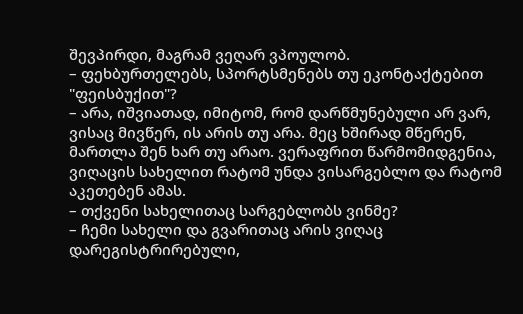შევპირდი, მაგრამ ვეღარ ვპოულობ.
– ფეხბურთელებს, სპორტსმენებს თუ ეკონტაქტებით "ფეისბუქით"?
– არა, იშვიათად, იმიტომ, რომ დარწმუნებული არ ვარ, ვისაც მივწერ, ის არის თუ არა. მეც ხშირად მწერენ, მართლა შენ ხარ თუ არაო. ვერაფრით წარმომიდგენია, ვიღაცის სახელით რატომ უნდა ვისარგებლო და რატომ აკეთებენ ამას.
– თქვენი სახელითაც სარგებლობს ვინმე?
– ჩემი სახელი და გვარითაც არის ვიღაც დარეგისტრირებული,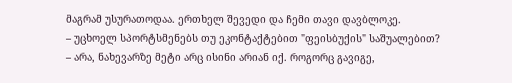მაგრამ უსურათოდაა. ერთხელ შევედი და ჩემი თავი დავბლოკე.
– უცხოელ სპორტსმენებს თუ ეკონტაქტებით "ფეისბუქის" საშუალებით?
– არა, ნახევარზე მეტი არც ისინი არიან იქ. როგორც გავიგე,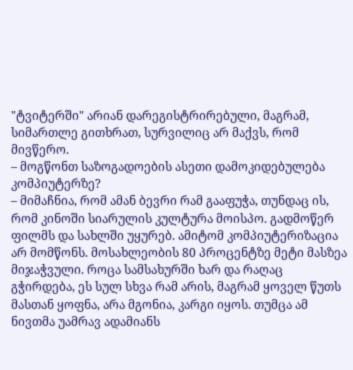"ტვიტერში" არიან დარეგისტრირებული, მაგრამ, სიმართლე გითხრათ, სურვილიც არ მაქვს, რომ მივწერო.
– მოგწონთ საზოგადოების ასეთი დამოკიდებულება კომპიუტერზე?
– მიმაჩნია, რომ ამან ბევრი რამ გააფუჭა, თუნდაც ის, რომ კინოში სიარულის კულტურა მოისპო. გადმოწერ ფილმს და სახლში უყურებ. ამიტომ კომპიუტერიზაცია არ მომწონს. მოსახლეობის 80 პროცენტზე მეტი მასზეა მიჯაჭვული. როცა სამსახურში ხარ და რაღაც გჭირდება, ეს სულ სხვა რამ არის, მაგრამ ყოველ წუთს მასთან ყოფნა, არა მგონია, კარგი იყოს. თუმცა ამ ნივთმა უამრავ ადამიანს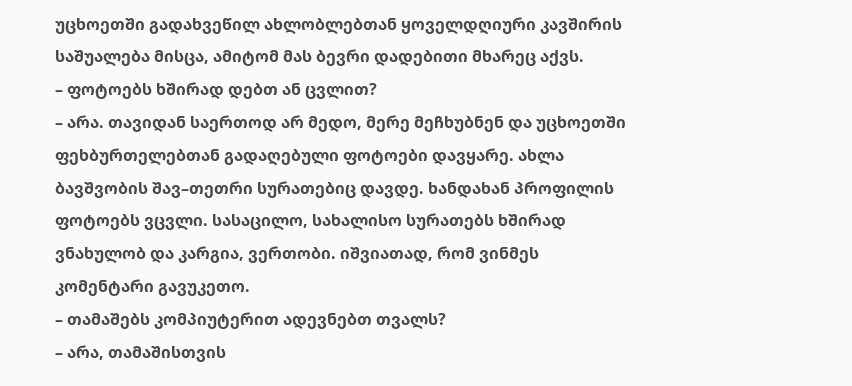უცხოეთში გადახვეწილ ახლობლებთან ყოველდღიური კავშირის საშუალება მისცა, ამიტომ მას ბევრი დადებითი მხარეც აქვს.
– ფოტოებს ხშირად დებთ ან ცვლით?
– არა. თავიდან საერთოდ არ მედო, მერე მეჩხუბნენ და უცხოეთში ფეხბურთელებთან გადაღებული ფოტოები დავყარე. ახლა ბავშვობის შავ–თეთრი სურათებიც დავდე. ხანდახან პროფილის ფოტოებს ვცვლი. სასაცილო, სახალისო სურათებს ხშირად ვნახულობ და კარგია, ვერთობი. იშვიათად, რომ ვინმეს კომენტარი გავუკეთო.
– თამაშებს კომპიუტერით ადევნებთ თვალს?
– არა, თამაშისთვის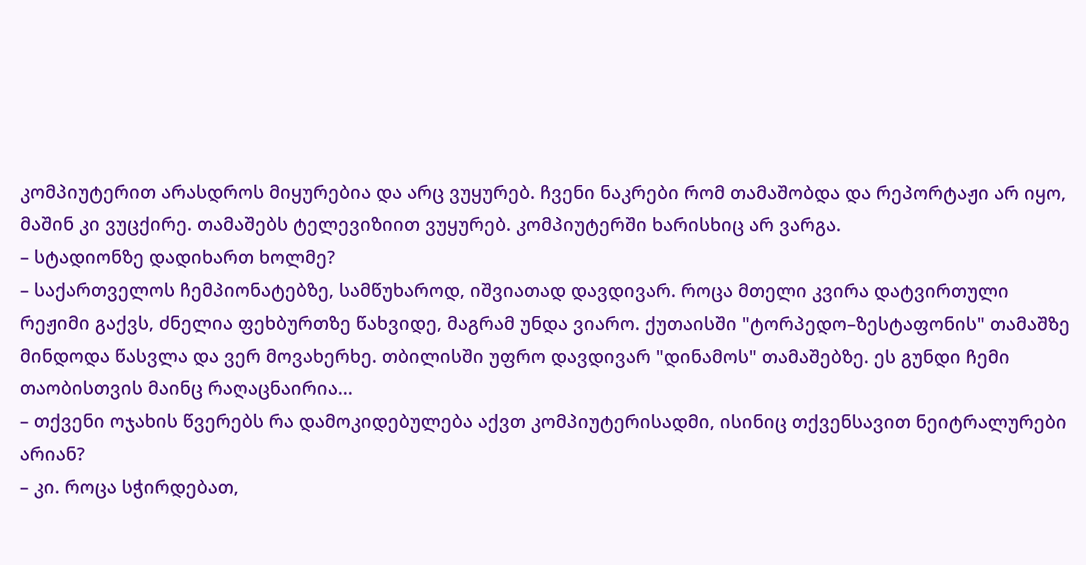კომპიუტერით არასდროს მიყურებია და არც ვუყურებ. ჩვენი ნაკრები რომ თამაშობდა და რეპორტაჟი არ იყო, მაშინ კი ვუცქირე. თამაშებს ტელევიზიით ვუყურებ. კომპიუტერში ხარისხიც არ ვარგა.
– სტადიონზე დადიხართ ხოლმე?
– საქართველოს ჩემპიონატებზე, სამწუხაროდ, იშვიათად დავდივარ. როცა მთელი კვირა დატვირთული რეჟიმი გაქვს, ძნელია ფეხბურთზე წახვიდე, მაგრამ უნდა ვიარო. ქუთაისში "ტორპედო–ზესტაფონის" თამაშზე მინდოდა წასვლა და ვერ მოვახერხე. თბილისში უფრო დავდივარ "დინამოს" თამაშებზე. ეს გუნდი ჩემი თაობისთვის მაინც რაღაცნაირია...
– თქვენი ოჯახის წვერებს რა დამოკიდებულება აქვთ კომპიუტერისადმი, ისინიც თქვენსავით ნეიტრალურები არიან?
– კი. როცა სჭირდებათ,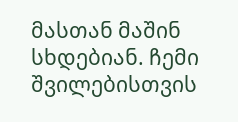მასთან მაშინ სხდებიან. ჩემი შვილებისთვის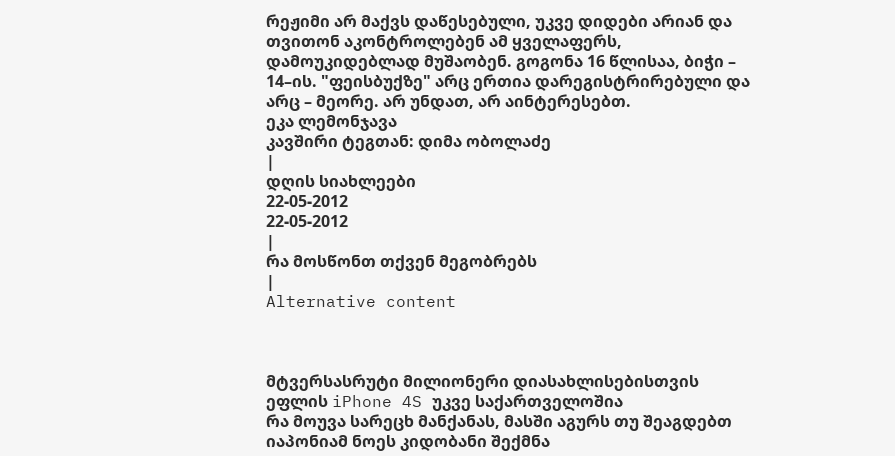რეჟიმი არ მაქვს დაწესებული, უკვე დიდები არიან და თვითონ აკონტროლებენ ამ ყველაფერს, დამოუკიდებლად მუშაობენ. გოგონა 16 წლისაა, ბიჭი – 14–ის. "ფეისბუქზე" არც ერთია დარეგისტრირებული და არც – მეორე. არ უნდათ, არ აინტერესებთ.
ეკა ლემონჯავა
კავშირი ტეგთან: დიმა ობოლაძე
|
დღის სიახლეები
22-05-2012
22-05-2012
|
რა მოსწონთ თქვენ მეგობრებს
|
Alternative content



მტვერსასრუტი მილიონერი დიასახლისებისთვის
ეფლის iPhone 4S უკვე საქართველოშია
რა მოუვა სარეცხ მანქანას, მასში აგურს თუ შეაგდებთ
იაპონიამ ნოეს კიდობანი შექმნა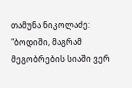თამუნა ნიკოლაძე: "ბოდიში, მაგრამ მეგობრების სიაში ვერ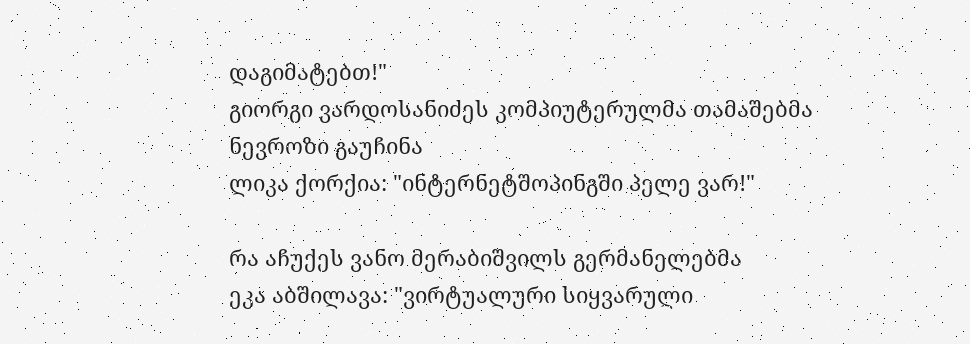დაგიმატებთ!"
გიორგი ვარდოსანიძეს კომპიუტერულმა თამაშებმა ნევროზი გაუჩინა
ლიკა ქორქია: "ინტერნეტშოპინგში პელე ვარ!"

რა აჩუქეს ვანო მერაბიშვილს გერმანელებმა
ეკა აბშილავა: "ვირტუალური სიყვარული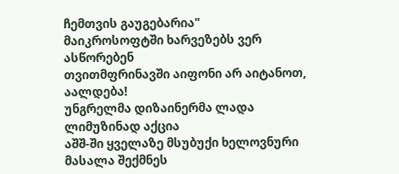ჩემთვის გაუგებარია"
მაიკროსოფტში ხარვეზებს ვერ ასწორებენ
თვითმფრინავში აიფონი არ აიტანოთ, აალდება!
უნგრელმა დიზაინერმა ლადა ლიმუზინად აქცია
აშშ-ში ყველაზე მსუბუქი ხელოვნური მასალა შექმნეს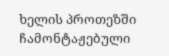ხელის პროთეზში ჩამონტაჟებული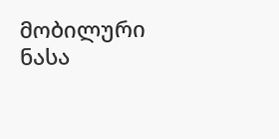მობილური
ნასა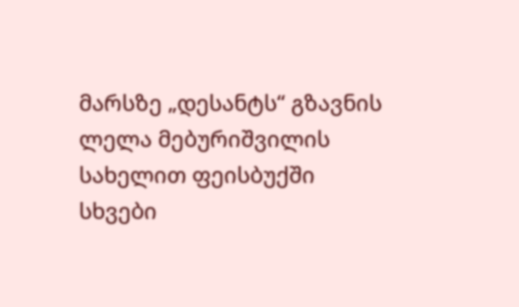მარსზე „დესანტს“ გზავნის
ლელა მებურიშვილის სახელით ფეისბუქში სხვები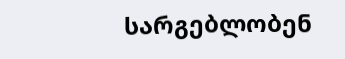სარგებლობენ